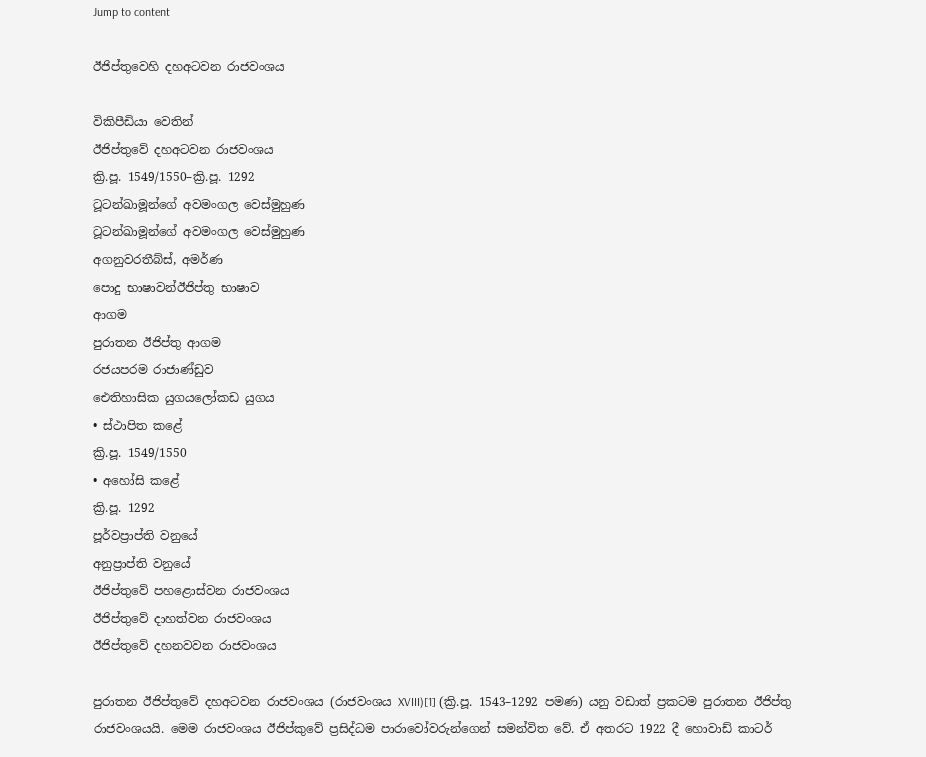Jump to content

ඊජිප්තුවෙහි දහඅටවන රාජවංශය

විකිපීඩියා වෙතින්
ඊජිප්තුවේ දහඅටවන රාජවංශය
ක්‍රි.පූ. 1549/1550–ක්‍රි.පූ. 1292
ටූටන්ඛාමූන්ගේ අවමංගල වෙස්මුහුණ
ටූටන්ඛාමූන්ගේ අවමංගල වෙස්මුහුණ
අගනුවරතීබ්ස්, අමර්ණ
පොදු භාෂාවන්ඊජිප්තු භාෂාව
ආගම
පුරාතන ඊජිප්තු ආගම
රජයපරම රාජාණ්ඩුව
ඓතිහාසික යුගයලෝකඩ යුගය
• ස්ථාපිත කළේ
ක්‍රි.පූ. 1549/1550
• අහෝසි කළේ
ක්‍රි.පූ. 1292
පූර්වප්‍රාප්ති වනුයේ
අනුප්‍රාප්ති වනුයේ
ඊජිප්තුවේ පහළොස්වන රාජවංශය
ඊජිප්තුවේ දාහත්වන රාජවංශය
ඊජිප්තුවේ දහනවවන රාජවංශය

පුරාතන ඊජිප්තුවේ දහඅටවන රාජවංශය (රාජවංශය XVIII)[1] (ක්‍රි.පූ. 1543–1292 පමණ) යනු වඩාත් ප්‍රකටම පුරාතන ඊජිප්තු රාජවංශයයි. මෙම රාජවංශය ඊජිප්කුවේ ප්‍රසිද්ධම පාරාවෝවරුන්ගෙන් සමන්විත වේ. ඒ අතරට 1922 දී හොවාඩ් කාටර්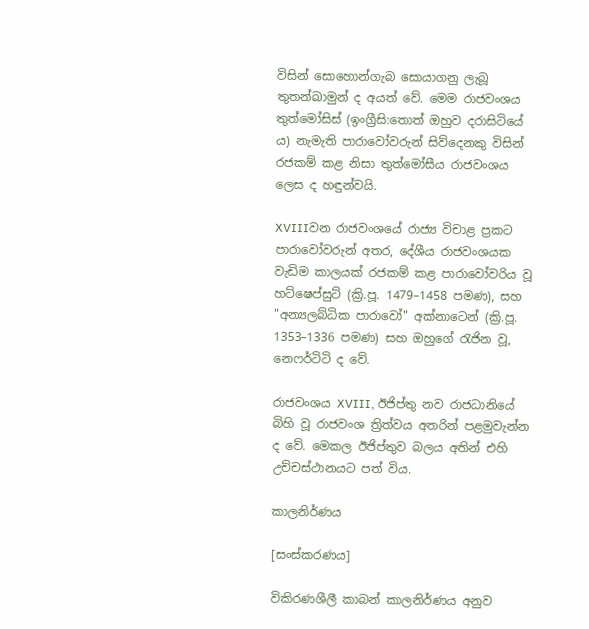විසින් සොහොන්ගැබ සොයාගනු ලැබූ තුතන්ඛාමුන් ද අයත් වේ. මෙම රාජවංශය තුත්මෝසිස් (ඉංග්‍රීසි:තොත් ඔහුව දරාසිටියේ ය) නැමැති පාරාවෝවරුන් සිව්දෙනකු විසින් රජකම් කළ නිසා තුත්මෝසීය රාජවංශය ලෙස ද හඳුන්වයි.

XVIIIවන රාජවංශයේ රාජ්‍ය විචාළ ප්‍රකට පාරාවෝවරුන් අතර, දේශීය රාජවංශයක වැඩිම කාලයක් රජකම් කළ පාරාවෝවරිය වූ හට්ෂෙප්සුට් (ක්‍රි.පූ. 1479–1458 පමණ), සහ "අන්‍යලබ්ධික පාරාවෝ" අක්නා‍ටෙන් (ක්‍රි.පූ. 1353–1336 පමණ) සහ ඔහුගේ රැජින වූ, නෙෆර්ටිටි ද වේ.

රාජවංශය XVIII, ඊජිප්තු නව රාජධානියේ බිහි වූ රාජවංශ ත්‍රිත්වය අතරින් පළමුවැන්න ද වේ. මෙකල ඊජිප්තුව බලය අතින් එහි උච්චස්ථානයට පත් විය.

කාලනිර්ණය

[සංස්කරණය]

විකිරණශීලී කාබන් කාලනිර්ණය අනුව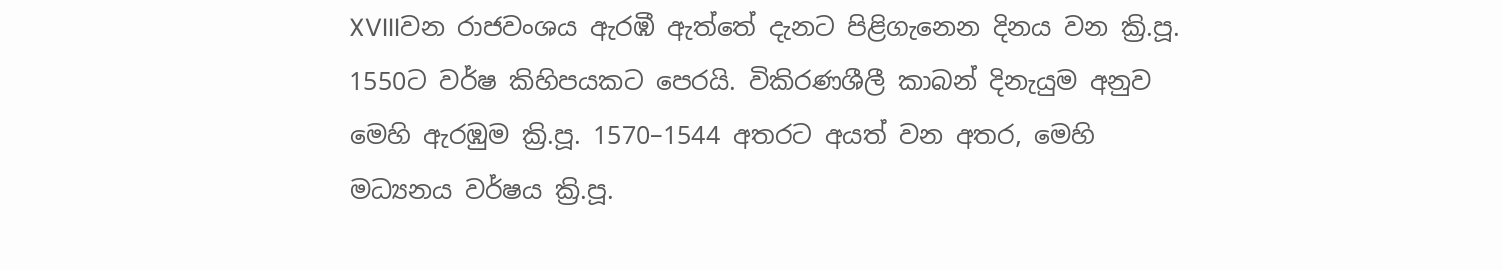XVIIIවන රාජවංශය ඇරඹී ඇත්තේ දැනට පිළිගැනෙන දිනය වන ක්‍රි.පූ. 1550ට වර්ෂ කිහිපයකට පෙරයි. විකිරණශීලී කාබන් දිනැයුම අනුව මෙහි ඇරඹුම ක්‍රි.පූ. 1570–1544 අතරට අයත් වන අතර, මෙහි මධ්‍යනය වර්ෂය ක්‍රි.පූ.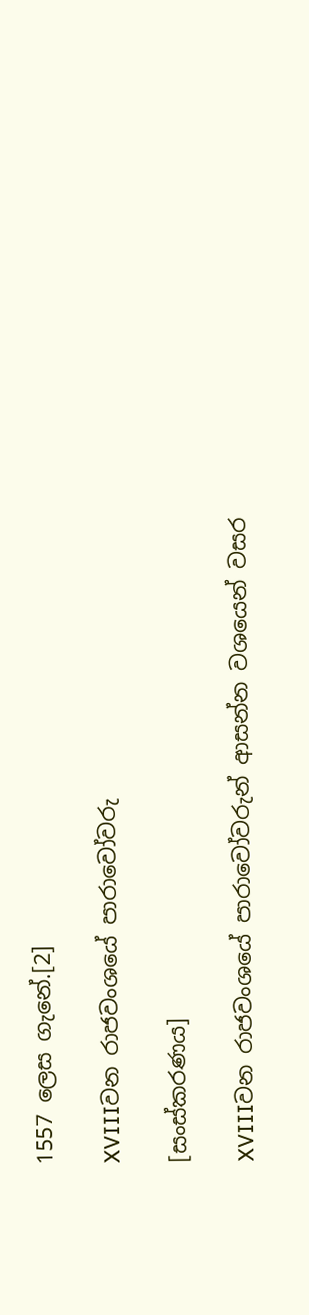1557 ලෙස ගැනේ.[2]

XVIIIවන රාජවංශයේ පාරාවෝවරු

[සංස්කරණය]

XVIIIවන රාජවංශයේ පාරාවෝවරුන් ආසන්න වශයෙන් වසර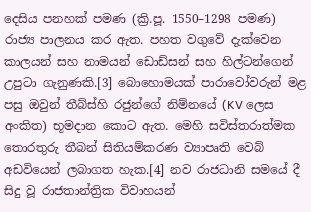දෙසිය පනහක් පමණ (ක්‍රි.පූ. 1550–1298 පමණ) රාජ්‍ය පාලනය කර ඇත. පහත වගුවේ දැක්වෙන කාලයන් සහ නාමයන් ඩොඩ්සන් සහ හිල්ටන්ගෙන් උපුටා ගැනුණකි.[3] බොහොමයක් පාරාවෝවරුන් මළ පසු ඔවුන් තීබ්ස්හි රජුන්ගේ නිම්නයේ (KV ලෙස අංකිත) භූමදාන කොට ඇත. මෙහි සවිස්තරාත්මක තොරතුරු තීබන් සිතියම්කරණ ව්‍යාපෘති වෙබ් අඩවියෙන් ලබාගත හැක.[4] නව රාජධානි සමයේ දී සිදු වූ රාජතාන්ත්‍රික විවාහයන්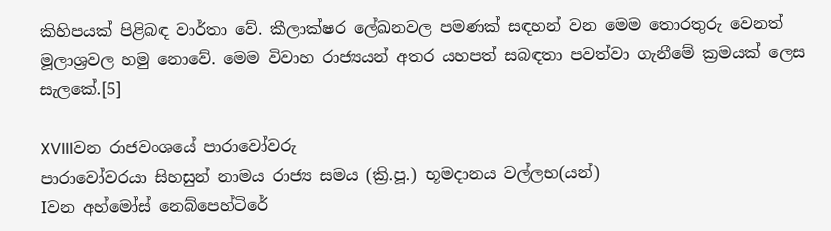කිහිපයක් පිළිබඳ වාර්තා වේ. කීලාක්ෂර ලේඛනවල පමණක් සඳහන් වන මෙම තොරතුරු වෙනත් මූලාශ්‍රවල හමු නොවේ. මෙම විවාහ රාජ්‍යයන් අතර යහපත් සබඳතා පවත්වා ගැනීමේ ක්‍රමයක් ලෙස සැලකේ.[5]

XVIIIවන රාජවංශයේ පාරාවෝවරු
පාරාවෝවරයා සිහසුන් නාමය රාජ්‍ය සමය (ක්‍රි.පූ.) භූමදානය වල්ලභ(යන්)
Iවන අහ්මෝස් නෙබ්පෙහ්ටිරේ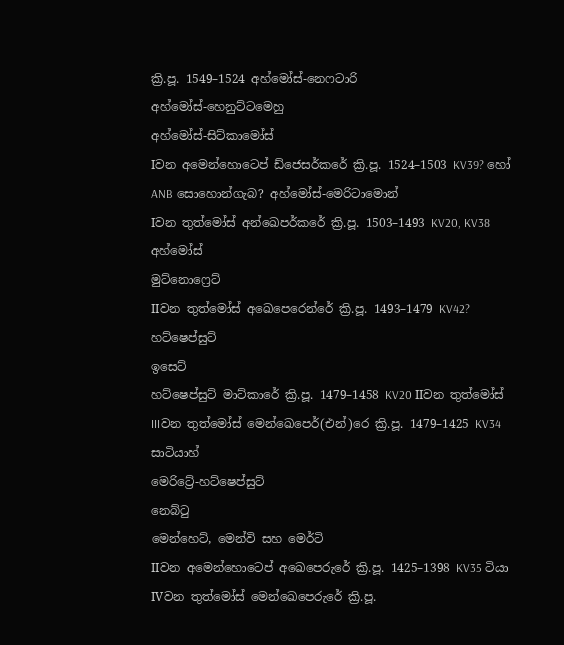ක්‍රි.පූ. 1549–1524 අහ්මෝස්-නෙෆටාරි
අහ්මෝස්-හෙනුට්ටමෙහු
අහ්මෝස්-සිට්කාමෝස්
Iවන අමෙන්හොටෙප් ඩ්ජෙසර්කරේ ක්‍රි.පූ. 1524–1503 KV39? හෝ ANB සොහොන්ගැබ? අහ්මෝස්-මෙරිටාමොන්
Iවන තුත්මෝස් අන්ඛෙපර්කරේ ක්‍රි.පූ. 1503–1493 KV20, KV38 අහ්මෝස්
මුට්නොෆ්‍රෙට්
IIවන තුත්මෝස් අඛෙපෙරෙ‍න්රේ ක්‍රි.පූ. 1493–1479 KV42? හට්ෂෙප්සුට්
ඉසෙට්
හට්ෂෙප්සුට් මාට්කාරේ ක්‍රි.පූ. 1479–1458 KV20 IIවන තුත්මෝස්
IIIවන තුත්මෝස් මෙන්ඛෙපෙර්(එන්)රෙ ක්‍රි.පූ. 1479–1425 KV34 සාටියාහ්
මෙරිට්‍රේ-හට්ෂෙප්සුට්
නෙබ්ටු
මෙන්හෙට්, මෙන්වි සහ මෙර්ටි
IIවන අමෙන්හොටෙප් අඛෙපෙරුරේ ක්‍රි.පූ. 1425–1398 KV35 ටියා
IVවන තුත්මෝස් මෙන්ඛෙපෙරුරේ ක්‍රි.පූ.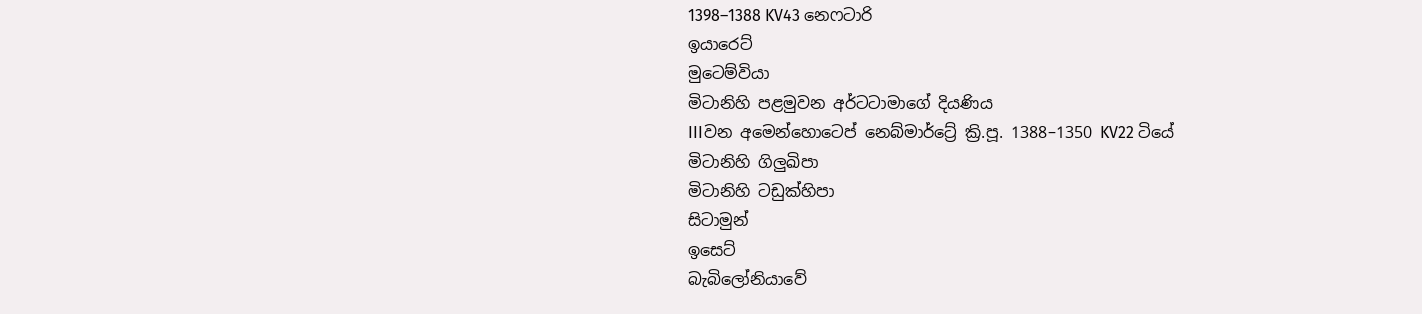1398–1388 KV43 නෙෆටාරි
ඉයාරෙට්
මුටෙම්වියා
මිටානිහි පළමුවන අර්ටටාමාගේ දියණිය
IIIවන අමෙන්හොටෙප් නෙබ්මාර්ට්‍රේ ක්‍රි.පූ. 1388–1350 KV22 ටියේ
මිටානිහි ගිලුඛිපා
මිටානිහි ටඩුක්හිපා
සිටාමුන්
ඉසෙට්
බැබිලෝනියාවේ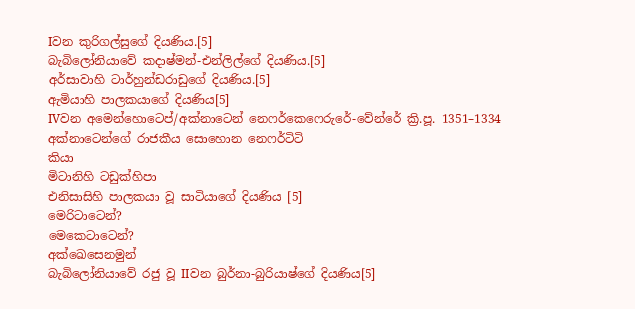Iවන කුරිගල්සුගේ දියණිය.[5]
බැබිලෝනියාවේ කදාෂ්මන්-එන්ලිල්ගේ දියණිය.[5]
අර්සාවාහි ටාර්හුන්ඩරාඩුගේ දියණිය.[5]
ඇමියාහි පාලකයාගේ දියණිය[5]
IVවන අමෙන්හොටෙප්/අක්නාටෙන් නෙෆර්කෙෆෙරුරේ-වේන්රේ ක්‍රි.පූ. 1351–1334 අක්නාටෙන්ගේ රාජකීය සොහොන නෙෆර්ටිටි
කියා
මිටානිහි ටඩුක්හිපා
එනිසාසිහි පාලකයා වූ සාටියාගේ දියණිය [5]
මෙරිටාටෙන්?
මෙකෙටාටෙන්?
අක්ඛෙසෙනමුන්
බැබිලෝනියාවේ රජු වූ IIවන බුර්නා-බුරියාෂ්ගේ දියණිය[5]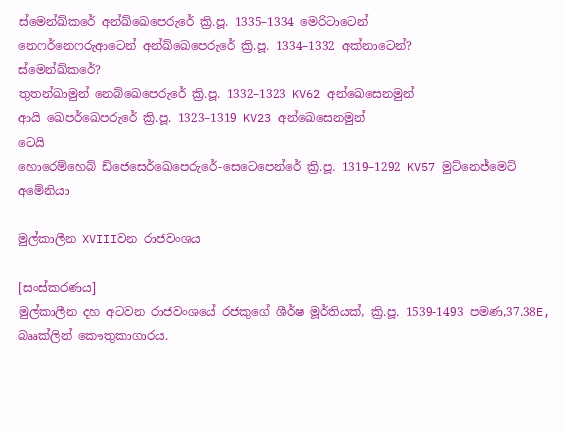ස්මෙන්ඛ්කරේ අන්ඛ්ඛෙපෙරුරේ ක්‍රි.පූ. 1335–1334 මෙරිටාටෙන්
නෙෆර්නෙෆරුආටෙන් අන්ඛ්ඛෙපෙරුරේ ක්‍රි.පූ. 1334–1332 අක්නාටෙන්?
ස්මෙන්ඛ්කරේ?
තුතන්ඛාමුන් නෙබ්ඛෙපෙරුරේ ක්‍රි.පූ. 1332–1323 KV62 අන්ඛෙසෙනමුන්
ආයි ඛෙපර්ඛෙපරුරේ ක්‍රි.පූ. 1323–1319 KV23 අන්ඛෙසෙනමුන්
ටෙයි
හොරෙම්හෙබ් ඩ්ජෙසෙර්ඛෙපෙරුරේ-සෙටෙපෙන්රේ ක්‍රි.පූ. 1319–1292 KV57 මුට්නෙජ්මෙට්
අමේනියා

මුල්කාලීන XVIIIවන රාජවංශය

[සංස්කරණය]
මුල්කාලීන දහ අටවන රාජවංශයේ රජකුගේ ශීර්ෂ මූර්තියක්, ක්‍රි.පූ. 1539-1493 පමණ,37.38E, බෲක්ලින් කෞතුකාගාරය.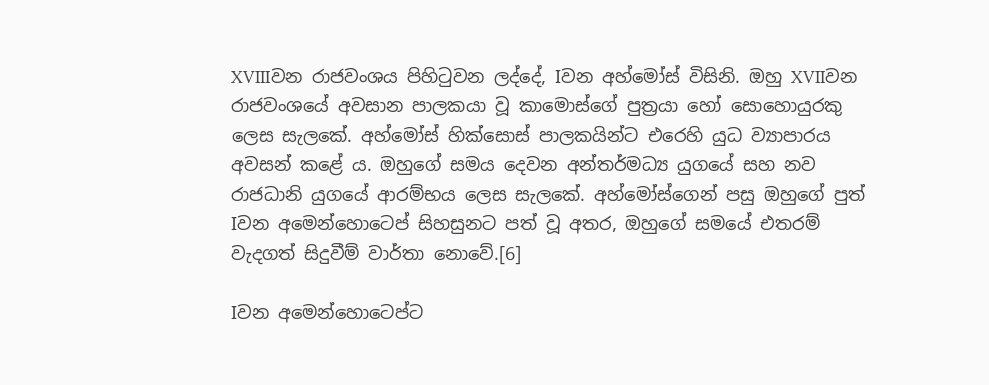XVIIIවන රාජවංශය පිහිටුවන ලද්දේ, Iවන අහ්මෝස් විසිනි. ඔහු XVIIවන රාජවංශයේ අවසාන පාලකයා වූ කාමොස්ගේ පුත්‍රයා හෝ සොහොයුරකු ලෙස සැලකේ. අහ්මෝස් හික්සොස් පාලකයින්ට එරෙහි යුධ ව්‍යාපාරය අවසන් කළේ ය. ඔහුගේ සමය දෙවන අන්තර්මධ්‍ය යුගයේ සහ නව රාජධානි යුගයේ ආරම්භය ලෙස සැලකේ. අහ්මෝස්ගෙන් පසු ඔහුගේ පුත් Iවන අමෙන්හොටෙප් සිහසුනට පත් වූ අතර, ඔහුගේ සමයේ එතරම් වැදගත් සිදුවීම් වාර්තා නොවේ.[6]

Iවන අමෙන්හොටෙප්ට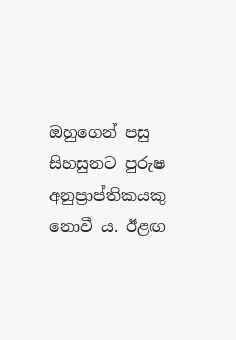ඔහුගෙන් පසු සිහසුනට පුරුෂ අනුප්‍රාප්තිකයකු නොවී ය. ඊළඟ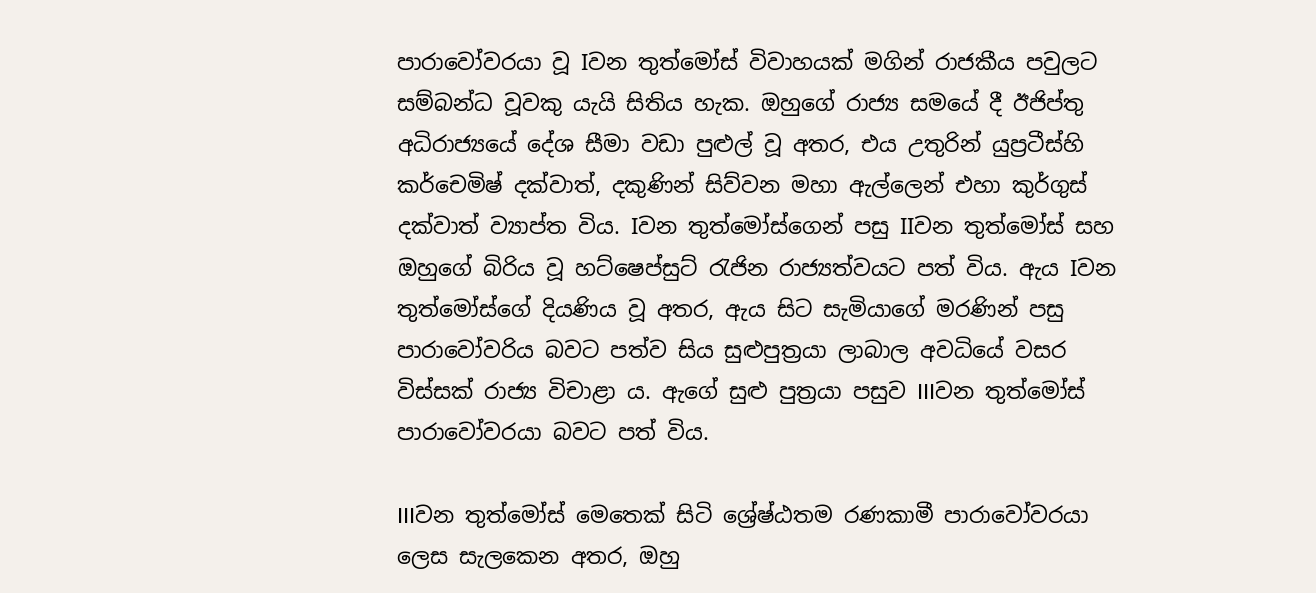පාරාවෝවරයා වූ Iවන තුත්මෝස් විවාහයක් මගින් රාජකීය පවුලට සම්බන්ධ වූවකු යැයි සිතිය හැක. ඔහුගේ රාජ්‍ය සමයේ දී ඊජිප්තු අධිරාජ්‍යයේ දේශ සීමා වඩා පුළුල් වූ අතර, එය උතුරින් යුප්‍රටීස්හි කර්චෙමිෂ් දක්වාත්, දකුණින් සිව්වන මහා ඇල්ලෙන් එහා කුර්ගුස් දක්වාත් ව්‍යාප්ත විය. Iවන තුත්මෝස්ගෙන් පසු IIවන තුත්මෝස් සහ ඔහුගේ බිරිය වූ හට්ෂෙප්සුට් රැජින රාජ්‍යත්වයට පත් විය. ඇය Iවන තුත්මෝස්ගේ දියණිය වූ අතර, ඇය සිට සැමියාගේ මරණින් පසු පාරාවෝවරිය බවට පත්ව සිය සුළුපුත්‍රයා ලාබාල අවධියේ වසර විස්සක් රාජ්‍ය විචාළා ය. ඇගේ සුළු පුත්‍රයා පසුව IIIවන තුත්මෝස් පාරාවෝවරයා බවට පත් විය.

IIIවන තුත්මෝස් මෙතෙක් සිටි ශ්‍රේෂ්ඨතම රණකාමී පාරාවෝවරයා ලෙස සැලකෙන අතර, ඔහු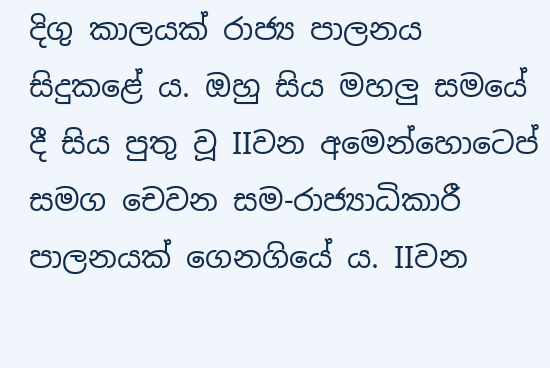දිගු කාලයක් රාජ්‍ය පාලනය සිදුකළේ ය. ඔහු සිය මහලු සමයේ දී සිය පුතු වූ IIවන අමෙන්හොටෙප් සමග චෙවන සම-රාජ්‍යාධිකාරී පාලනයක් ගෙනගියේ ය. IIවන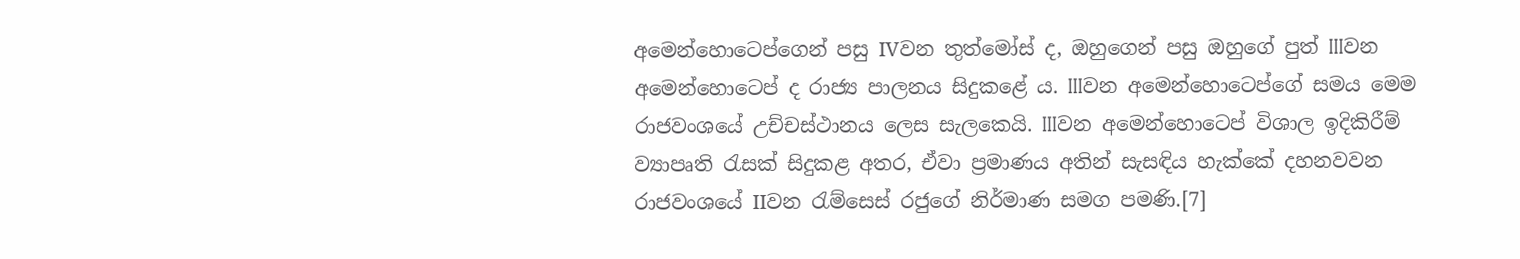අමෙන්හොටෙප්ගෙන් පසු IVවන තුත්මෝස් ද, ඔහුගෙන් පසු ඔහුගේ පුත් IIIවන අමෙන්හොටෙප් ද රාජ්‍ය පාලනය සිදුකළේ ය. IIIවන අමෙන්හොටෙප්‍ගේ සමය මෙම රාජවංශයේ උච්චස්ථානය ලෙස සැලකෙයි. IIIවන අමෙන්හොටෙප් විශාල ඉදිකිරීම් ව්‍යාපෘති රැසක් සිදුකළ අතර, ඒවා ප්‍රමාණය අතින් සැසඳිය හැක්කේ දහනවවන රාජවංශයේ IIවන රැම්සෙස් රජුගේ නිර්මාණ සමග පමණි.[7]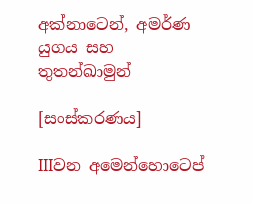අක්නාටෙන්, අමර්ණ යුගය සහ තුතන්ඛාමුන්

[සංස්කරණය]

IIIවන අමෙන්හොටෙප්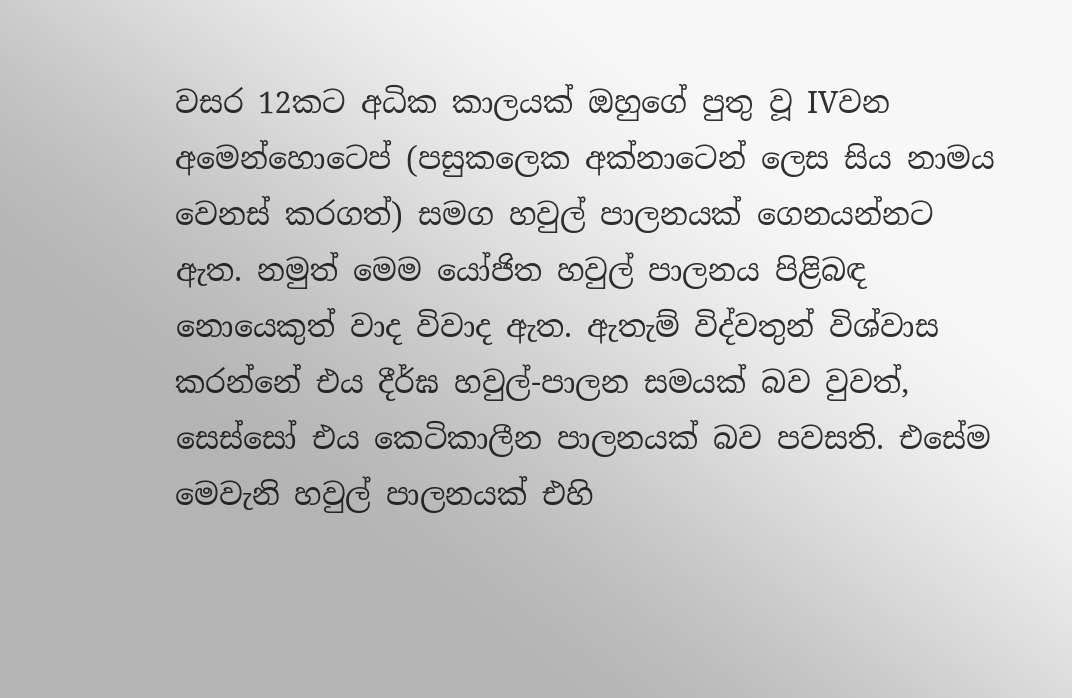වසර 12කට අධික කාලයක් ඔහුගේ පුතු වූ IVවන අමෙන්හොටෙප් (පසුකලෙක අක්නාටෙන් ලෙස සිය නාමය වෙනස් කරගත්) සමග හවුල් පාලනයක් ගෙනයන්නට ඇත. නමුත් මෙම යෝජිත හවුල් පාලනය පිළිබඳ නොයෙකුත් වාද විවාද ඇත. ඇතැම් විද්වතුන් විශ්වාස කරන්නේ එය දීර්ඝ හවුල්-පාලන සමයක් බව වුවත්, සෙස්සෝ එය කෙටිකාලීන පාලනයක් බව පවසති. එසේම මෙවැනි හවුල් පාලනයක් එහි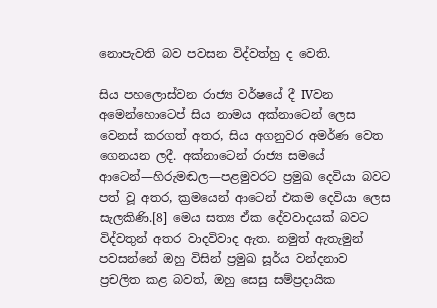නොපැවති බව පවසන විද්වත්හු ද වෙති.

සිය පහලොස්වන රාජ්‍ය වර්ෂයේ දී IVවන අමෙන්හොටෙප් සිය නාමය අක්නාටෙන් ලෙස වෙනස් කරගත් අතර, සිය අගනුවර අමර්ණ වෙත ගෙනයන ලදී. අක්නාටෙන් රාජ්‍ය සමයේ ආටෙන්—හිරුමඬල—පළමුවරට ප්‍රමුඛ දෙවියා බවට පත් වූ අතර, ක්‍රමයෙන් ආටෙන් එකම දෙවියා ලෙස සැලකිණි.[8] මෙය සත්‍ය ඒක දේවවාදයක් බවට විද්වතුන් අතර වාදවිවාද ඇත. නමුත් ඇතැමුන් පවසන්නේ ඔහු විසින් ප්‍රමුඛ සූර්ය වන්දනාව ප්‍රචලිත කළ බවත්, ඔහු සෙසු සම්ප්‍රදායික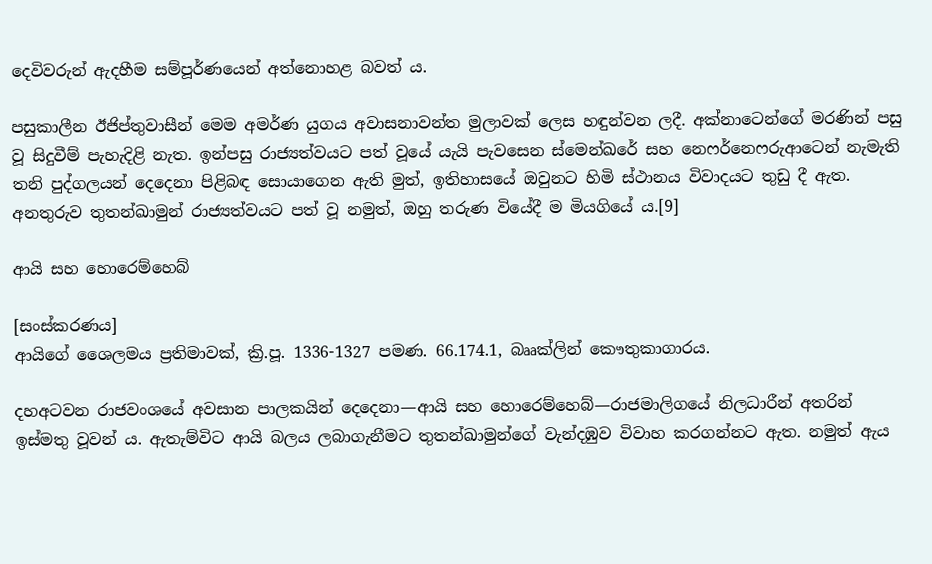දෙවිවරුන් ඇදහීම සම්පූර්ණයෙන් අත්නොහළ බවත් ය.

පසුකාලීන ඊජිප්තුවාසීන් මෙම අමර්ණ යුගය අවාසනාවන්ත මුලාවක් ලෙස හඳුන්වන ලදී. අක්නාටෙන්ගේ මරණින් පසු වූ සිදුවීම් පැහැදිළි නැත. ඉන්පසු රාජ්‍යත්වයට පත් වූයේ යැයි පැවසෙන ස්මෙන්ඛරේ සහ නෙෆර්නෙෆරුආටෙන් නැමැති තනි පුද්ගලයන් දෙදෙනා පිළිබඳ සොයාගෙන ඇති මුත්, ඉතිහාසයේ ඔවුනට හිමි ස්ථානය විවාදයට තුඩු දී ඇත. අනතුරුව තුතන්ඛාමුන් රාජ්‍යත්වයට පත් වූ නමුත්, ඔහු තරුණ වියේදී ම මියගියේ ය.[9]

ආයි සහ හොරෙම්හෙබ්

[සංස්කරණය]
ආයිගේ ශෛලමය ප්‍රතිමාවක්, ක්‍රි.පූ. 1336-1327 පමණ. 66.174.1, බෲක්ලින් කෞතුකාගාරය.

දහඅටවන රාජවංශයේ අවසාන පාලකයින් දෙදෙනා—ආයි සහ හොරෙම්හෙබ්—රාජමාලිගයේ නිලධාරීන් අතරින් ඉස්මතු වූවන් ය. ඇතැම්විට ආයි බලය ලබාගැනීමට තුතන්ඛාමුන්ගේ වැන්දඹුව විවාහ කරගන්නට ඇත. නමුත් ඇය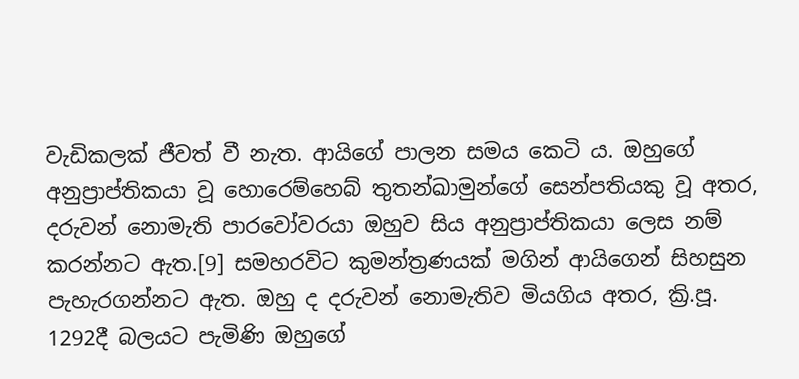වැඩිකලක් ජීවත් වී නැත. ආයිගේ පාලන සමය කෙටි ය. ඔහුගේ අනුප්‍රාප්තිකයා වූ හොරෙම්හෙබ් තුතන්ඛාමුන්ගේ සෙන්පතියකු වූ අතර, දරුවන් නොමැති පාරවෝවරයා ඔහුව සිය අනුප්‍රාප්තිකයා ලෙස නම් කරන්නට ඇත.[9] සමහරවිට කුමන්ත්‍රණයක් මගින් ආයිගෙන් සිහසුන පැහැරගන්නට ඇත. ඔහු ද දරුවන් නොමැතිව මියගිය අතර, ක්‍රි.පූ. 1292දී බලයට පැමිණි ඔහුගේ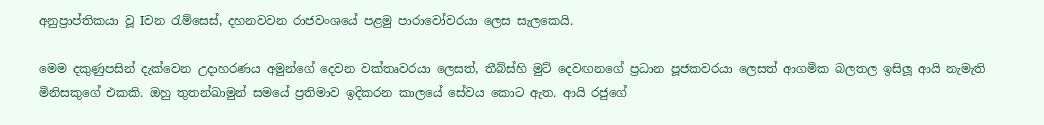අනුප්‍රාප්තිකයා වූ Iවන රැම්සෙස්, දහනවවන රාජවංශයේ පළමු පාරාවෝවරයා ලෙස සැලකෙයි.

මෙම දකුණුපසින් දැක්වෙන උදාහරණය අමුන්ගේ දෙවන වක්තෘවරයා ලෙසත්, තීබ්ස්හි මුට් දෙවඟනගේ ප්‍රධාන පූජකවරයා ලෙසත් ආගමික බලතල ඉසිලූ ආයි නැමැති මිනිසකුගේ එකකි. ඔහු තුතන්ඛාමුන් සමයේ ප්‍රතිමාව ඉදිකරන කාලයේ සේවය කොට ඇත. ආයි රජුගේ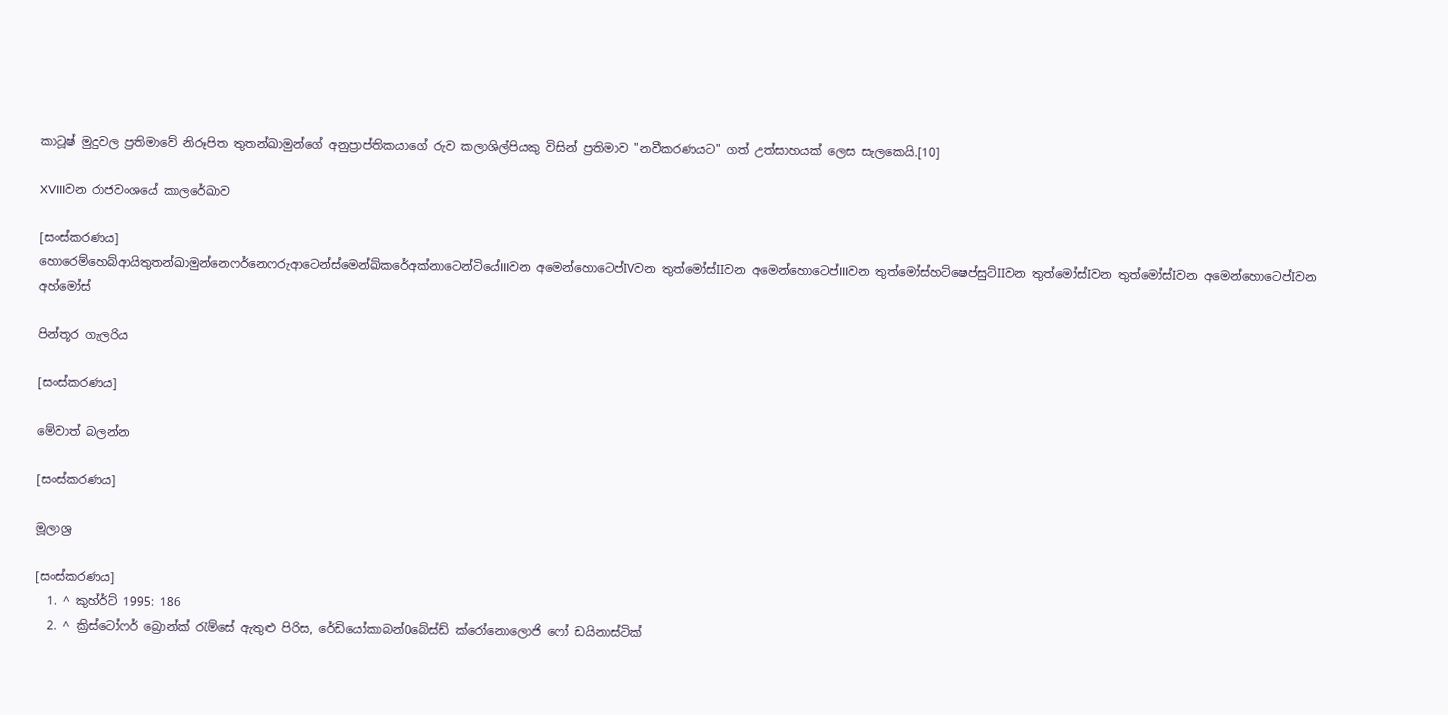කාටූෂ් මුදුවල ප්‍රතිමාවේ නිරූපිත තුතන්ඛාමුන්ගේ අනුප්‍රාප්තිකයාගේ රුව කලාශිල්පියකු විසින් ප්‍රතිමාව "නවීකරණයට" ගත් උත්සාහයක් ලෙස සැලකෙයි.[10]

XVIIIවන රාජවංශයේ කාලරේඛාව

[සංස්කරණය]
හොරෙම්හෙබ්ආයිතුතන්ඛාමුන්නෙෆර්නෙෆරුආටෙන්ස්මෙන්ඛ්කරේඅක්නාටෙන්ටියේIIIවන අමෙන්හොටෙප්IVවන තුත්මෝස්IIවන අමෙන්හොටෙප්IIIවන තුත්මෝස්හට්ෂෙප්සුට්IIවන තුත්මෝස්Iවන තුත්මෝස්Iවන අමෙන්හොටෙප්Iවන අහ්මෝස්

පින්තූර ගැලරිය

[සංස්කරණය]

මේවාත් බලන්න

[සංස්කරණය]

මූලාශ්‍ර

[සංස්කරණය]
  1. ^ කුහ්ර්ට් 1995: 186
  2. ^ ක්‍රිස්ටෝෆර් බ්‍රොන්ක් රැම්සේ ඇතුළු පිරිස, රේඩියෝකාබන්0බේස්ඩ් ක්රෝනොලොජි ෆෝ ඩයිනාස්ටික්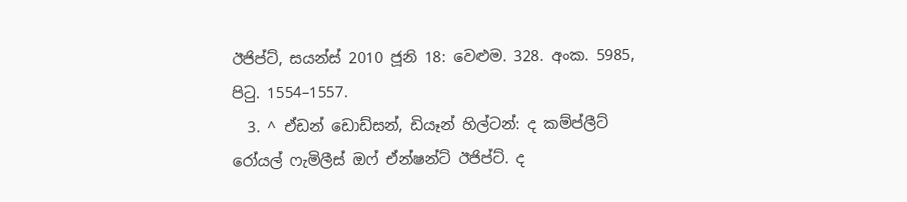ඊජිප්ට්, සයන්ස් 2010 ජූනි 18: වෙළුම. 328. අංක. 5985, පිටු. 1554–1557.
  3. ^ ඒඩන් ඩොඩ්සන්, ඩියෑන් හිල්ටන්: ද කම්ප්ලීට් රෝයල් ෆැමිලීස් ඔෆ් ඒන්ෂන්ට් ඊජිප්ට්. ද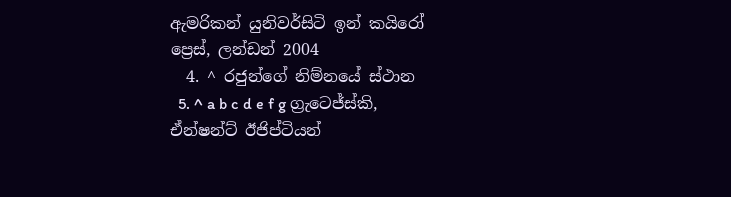ඇමරිකන් යුනිවර්සිටි ඉන් කයිරෝ ප්‍රෙස්, ලන්ඩන් 2004
  4. ^ රජුන්ගේ නිම්නයේ ස්ථාන
  5. ^ a b c d e f g ග්‍රැටෙජ්ස්කි, ඒන්ෂන්ට් ඊජිප්ටියන්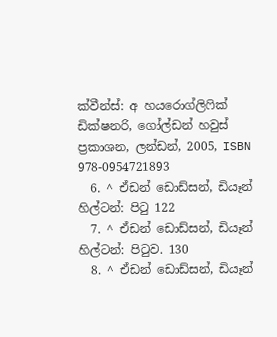ක්වීන්ස්: අ හයරොග්ලිෆික් ඩික්ෂනරි, ගෝල්ඩන් හවුස් ප්‍රකාශන, ලන්ඩන්, 2005, ISBN 978-0954721893
  6. ^ ඒඩන් ඩොඩ්සන්, ඩියෑන් හිල්ටන්: පිටු 122
  7. ^ ඒඩන් ඩොඩ්සන්, ඩියෑන් හිල්ටන්: පිටුව. 130
  8. ^ ඒඩන් ඩොඩ්සන්, ඩියෑන්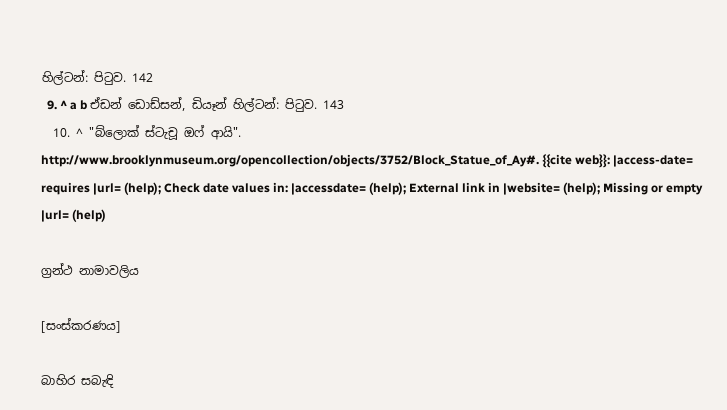හිල්ටන්: පිටුව. 142
  9. ^ a b ඒඩන් ඩොඩ්සන්, ඩියෑන් හිල්ටන්: පිටුව. 143
  10. ^ "බ්ලොක් ස්ටැචූ ඔෆ් ආයි". http://www.brooklynmuseum.org/opencollection/objects/3752/Block_Statue_of_Ay#. {{cite web}}: |access-date= requires |url= (help); Check date values in: |accessdate= (help); External link in |website= (help); Missing or empty |url= (help)

ග්‍රන්ථ නාමාවලිය

[සංස්කරණය]

බාහිර සබැඳි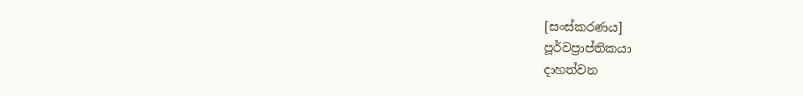[සංස්කරණය]
පූර්වප්‍රාප්තිකයා
දාහත්වන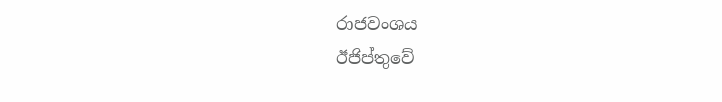රාජවංශය
ඊජිප්තුවේ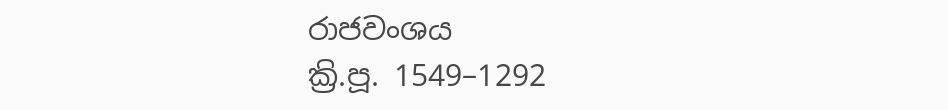රාජවංශය
ක්‍රි.පූ. 1549–1292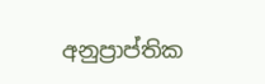අනුප්‍රාප්තික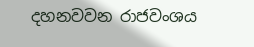දහනවවන රාජවංශය